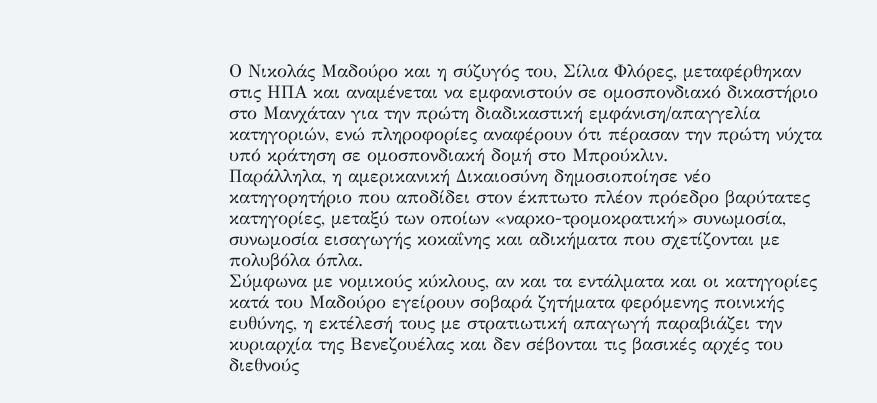Ο Νικολάς Μαδούρο και η σύζυγός του, Σίλια Φλόρες, μεταφέρθηκαν στις ΗΠΑ και αναμένεται να εμφανιστούν σε ομοσπονδιακό δικαστήριο στο Μανχάταν για την πρώτη διαδικαστική εμφάνιση/απαγγελία κατηγοριών, ενώ πληροφορίες αναφέρουν ότι πέρασαν την πρώτη νύχτα υπό κράτηση σε ομοσπονδιακή δομή στο Μπρούκλιν.
Παράλληλα, η αμερικανική Δικαιοσύνη δημοσιοποίησε νέο κατηγορητήριο που αποδίδει στον έκπτωτο πλέον πρόεδρο βαρύτατες κατηγορίες, μεταξύ των οποίων «ναρκο-τρομοκρατική» συνωμοσία, συνωμοσία εισαγωγής κοκαΐνης και αδικήματα που σχετίζονται με πολυβόλα όπλα.
Σύμφωνα με νομικούς κύκλους, αν και τα εντάλματα και οι κατηγορίες κατά του Μαδούρο εγείρουν σοβαρά ζητήματα φερόμενης ποινικής ευθύνης, η εκτέλεσή τους με στρατιωτική απαγωγή παραβιάζει την κυριαρχία της Βενεζουέλας και δεν σέβονται τις βασικές αρχές του διεθνούς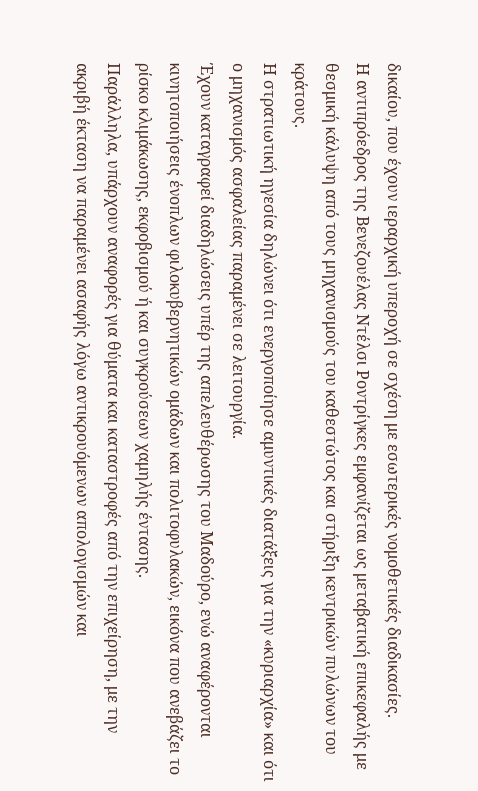δικαίου, που έχουν ιεραρχική υπεροχή σε σχέση με εσωτερικές νομοθετικές διαδικασίες.
Η αντιπρόεδρος της Βενεζουέλας Ντέλσι Ροντρίγκες εμφανίζεται ως μεταβατική επικεφαλής με θεσμική κάλυψη από τους μηχανισμούς του καθεστώτος και στήριξη κεντρικών πυλώνων του κράτους.
Η στρατιωτική ηγεσία δηλώνει ότι ενεργοποίησε αμυντικές διατάξεις για την «κυριαρχία» και ότι ο μηχανισμός ασφαλείας παραμένει σε λειτουργία.
Έχουν καταγραφεί διαδηλώσεις υπέρ της απελευθέρωσης του Μαδούρο, ενώ αναφέρονται κινητοποιήσεις ένοπλων φιλοκυβερνητικών ομάδων και πολιτοφυλακών, εικόνα που ανεβάζει το ρίσκο κλιμάκωσης, εκφοβισμού ή και συγκρούσεων χαμηλής έντασης.
Παράλληλα, υπάρχουν αναφορές για θύματα και καταστροφές από την επιχείρηση, με την ακριβή έκταση να παραμένει ασαφής λόγω αντικρουόμενων απολογισμών και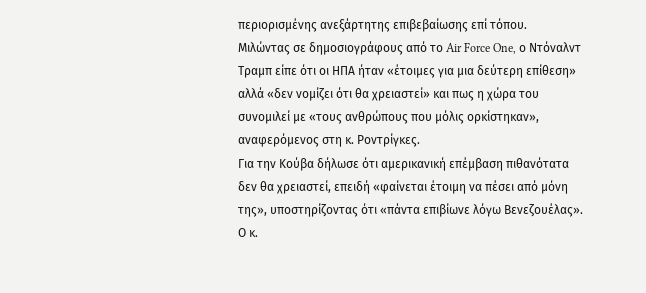περιορισμένης ανεξάρτητης επιβεβαίωσης επί τόπου.
Μιλώντας σε δημοσιογράφους από το Air Force One, ο Ντόναλντ Τραμπ είπε ότι οι ΗΠΑ ήταν «έτοιμες για μια δεύτερη επίθεση» αλλά «δεν νομίζει ότι θα χρειαστεί» και πως η χώρα του συνομιλεί με «τους ανθρώπους που μόλις ορκίστηκαν», αναφερόμενος στη κ. Ροντρίγκες.
Για την Κούβα δήλωσε ότι αμερικανική επέμβαση πιθανότατα δεν θα χρειαστεί, επειδή «φαίνεται έτοιμη να πέσει από μόνη της», υποστηρίζοντας ότι «πάντα επιβίωνε λόγω Βενεζουέλας».
Ο κ.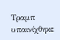Τραμπ υπαινίχθηκε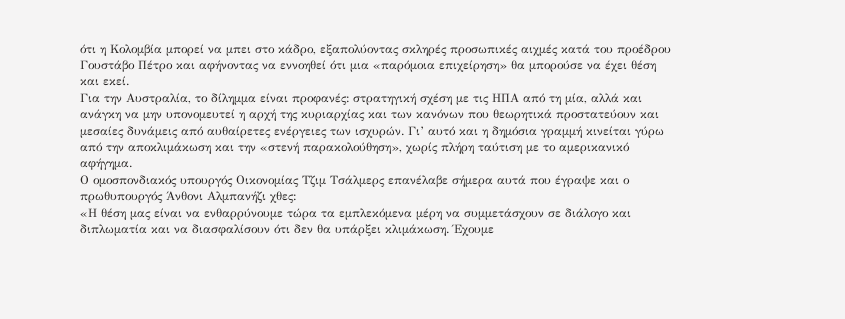ότι η Κολομβία μπορεί να μπει στο κάδρο, εξαπολύοντας σκληρές προσωπικές αιχμές κατά του προέδρου Γουστάβο Πέτρο και αφήνοντας να εννοηθεί ότι μια «παρόμοια επιχείρηση» θα μπορούσε να έχει θέση και εκεί.
Για την Αυστραλία, το δίλημμα είναι προφανές: στρατηγική σχέση με τις ΗΠΑ από τη μία, αλλά και ανάγκη να μην υπονομευτεί η αρχή της κυριαρχίας και των κανόνων που θεωρητικά προστατεύουν και μεσαίες δυνάμεις από αυθαίρετες ενέργειες των ισχυρών. Γι’ αυτό και η δημόσια γραμμή κινείται γύρω από την αποκλιμάκωση και την «στενή παρακολούθηση», χωρίς πλήρη ταύτιση με το αμερικανικό αφήγημα.
Ο ομοσπονδιακός υπουργός Οικονομίας Τζιμ Τσάλμερς επανέλαβε σήμερα αυτά που έγραψε και ο πρωθυπουργός Άνθονι Αλμπανήζι χθες:
«Η θέση μας είναι να ενθαρρύνουμε τώρα τα εμπλεκόμενα μέρη να συμμετάσχουν σε διάλογο και διπλωματία και να διασφαλίσουν ότι δεν θα υπάρξει κλιμάκωση. Έχουμε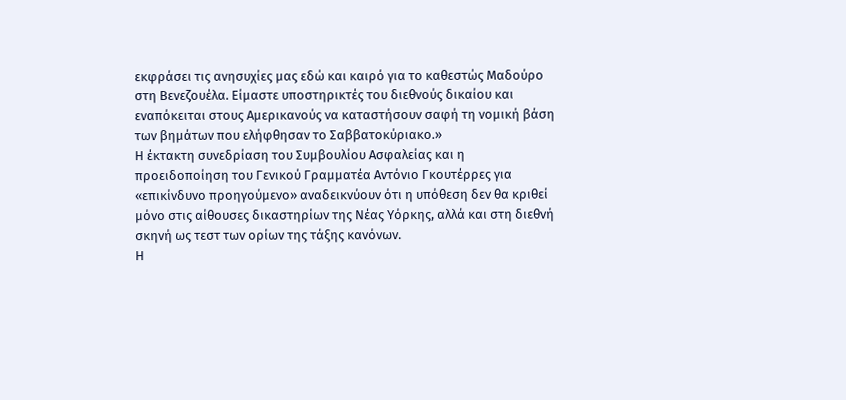εκφράσει τις ανησυχίες μας εδώ και καιρό για το καθεστώς Μαδούρο στη Βενεζουέλα. Είμαστε υποστηρικτές του διεθνούς δικαίου και εναπόκειται στους Αμερικανούς να καταστήσουν σαφή τη νομική βάση των βημάτων που ελήφθησαν το Σαββατοκύριακο.»
Η έκτακτη συνεδρίαση του Συμβουλίου Ασφαλείας και η προειδοποίηση του Γενικού Γραμματέα Αντόνιο Γκουτέρρες για «επικίνδυνο προηγούμενο» αναδεικνύουν ότι η υπόθεση δεν θα κριθεί μόνο στις αίθουσες δικαστηρίων της Νέας Υόρκης, αλλά και στη διεθνή σκηνή ως τεστ των ορίων της τάξης κανόνων.
Η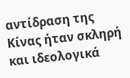αντίδραση της Κίνας ήταν σκληρή και ιδεολογικά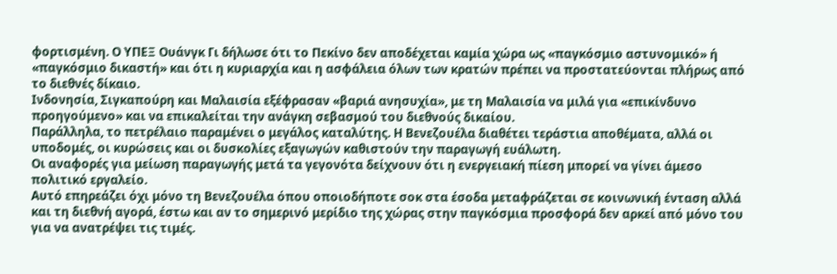φορτισμένη. Ο ΥΠΕΞ Ουάνγκ Γι δήλωσε ότι το Πεκίνο δεν αποδέχεται καμία χώρα ως «παγκόσμιο αστυνομικό» ή «παγκόσμιο δικαστή» και ότι η κυριαρχία και η ασφάλεια όλων των κρατών πρέπει να προστατεύονται πλήρως από το διεθνές δίκαιο.
Ινδονησία, Σιγκαπούρη και Μαλαισία εξέφρασαν «βαριά ανησυχία», με τη Μαλαισία να μιλά για «επικίνδυνο προηγούμενο» και να επικαλείται την ανάγκη σεβασμού του διεθνούς δικαίου.
Παράλληλα, το πετρέλαιο παραμένει ο μεγάλος καταλύτης. Η Βενεζουέλα διαθέτει τεράστια αποθέματα, αλλά οι υποδομές, οι κυρώσεις και οι δυσκολίες εξαγωγών καθιστούν την παραγωγή ευάλωτη.
Οι αναφορές για μείωση παραγωγής μετά τα γεγονότα δείχνουν ότι η ενεργειακή πίεση μπορεί να γίνει άμεσο πολιτικό εργαλείο.
Αυτό επηρεάζει όχι μόνο τη Βενεζουέλα όπου οποιοδήποτε σοκ στα έσοδα μεταφράζεται σε κοινωνική ένταση αλλά και τη διεθνή αγορά, έστω και αν το σημερινό μερίδιο της χώρας στην παγκόσμια προσφορά δεν αρκεί από μόνο του για να ανατρέψει τις τιμές.